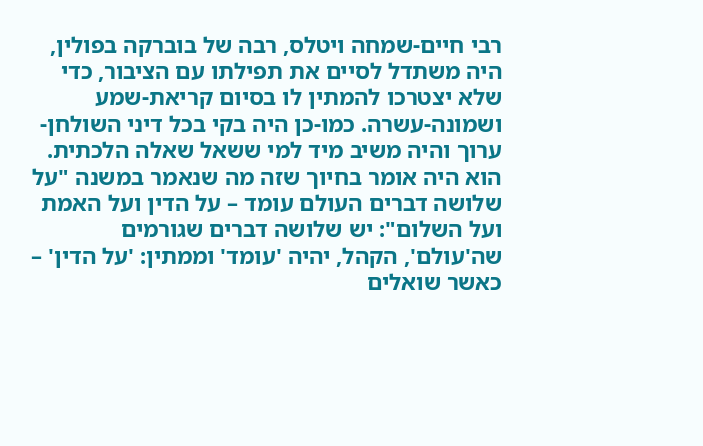רבי חיים-שמחה ויטלס, רבה של בוברקה בפולין, היה משתדל לסיים את תפילתו עם הציבור, כדי שלא יצטרכו להמתין לו בסיום קריאת-שמע ושמונה-עשרה. כמו-כן היה בקי בכל דיני השולחן-ערוך והיה משיב מיד למי ששאל שאלה הלכתית. הוא היה אומר בחיוך שזה מה שנאמר במשנה "על שלושה דברים העולם עומד – על הדין ועל האמת ועל השלום": יש שלושה דברים שגורמים שה'עולם', הקהל, יהיה 'עומד' וממתין: 'על הדין' – כאשר שואלים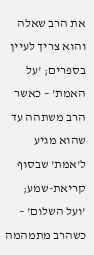את הרב שאלה והוא צריך לעיין בספרים; 'על האמת' – כאשר הרב משתהה עד שהוא מגיע ל'אמת' שבסוף קריאת-שמע; 'ועל השלום' – כשהרב מתמהמה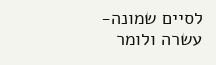לסיים שמונה-עשרה ולומר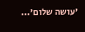'עושה שלום'...